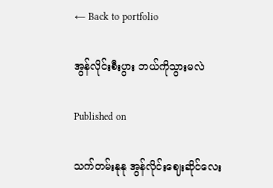← Back to portfolio

အွန်လိုင်းစီးပွား ဘယ်ကိုသွားမလဲ

Published on

သက်တမ်းနုနု အွန်လိုင်းဈေးဆိုင်လေး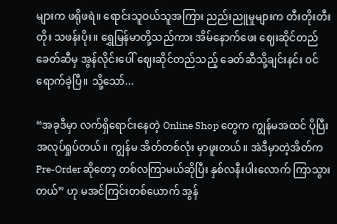များက ဖရိုဖရဲ။ ရောင်းသူဝယ်သူအကြား ညည်းညူမှုများက တီးတိုးတီးတိုး သဖန်းပိုး။ ရွှေမြန်မာတို့သည်ကား အိမ်နောက်ဖေး ဈေးဆိုင်တည်ခေတ်ဆီမှ အွန်လိုင်းပေါ် ဈေးဆိုင်တည်သည့် ခေတ်ဆီသို့ချင်းနင်း ဝင်ရောက်ခဲ့ပြီ။ သို့သော်...

“အခုဒီမှာ လက်ရှိရောင်းနေတဲ့ Online Shop တွေက ကျွန်မအထင် ပိုပြီးအလုပ်ရှုပ်တယ်။ ကျွန်မ အိတ်တစ်လုံး မှာဖူးတယ်။ အဲဒီမှာတဲ့အိတ်က Pre-Order ဆိုတော့ တစ်လကြာမယ်ဆိုပြီး နှစ်လနီးပါးလောက် ကြာသွားတယ်” ဟု မအင်ကြင်းတစ်ယောက် အွန်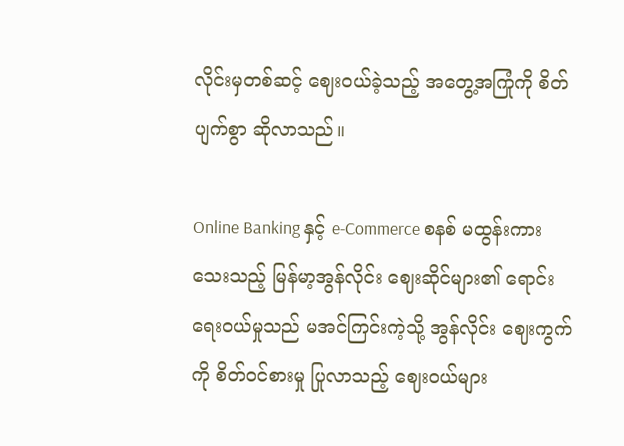လိုင်းမှတစ်ဆင့် ဈေးဝယ်ခဲ့သည့် အတွေ့အကြုံကို စိတ်ပျက်စွာ ဆိုလာသည်။

Online Banking နှင့် e-Commerce စနစ် မထွန်းကားသေးသည့် မြန်မာ့အွန်လိုင်း ဈေးဆိုင်များ၏ ရောင်းရေးဝယ်မှုသည် မအင်ကြင်းကဲ့သို့ အွန်လိုင်း ဈေးကွက်ကို စိတ်ဝင်စားမှု ပြုလာသည့် ဈေးဝယ်များ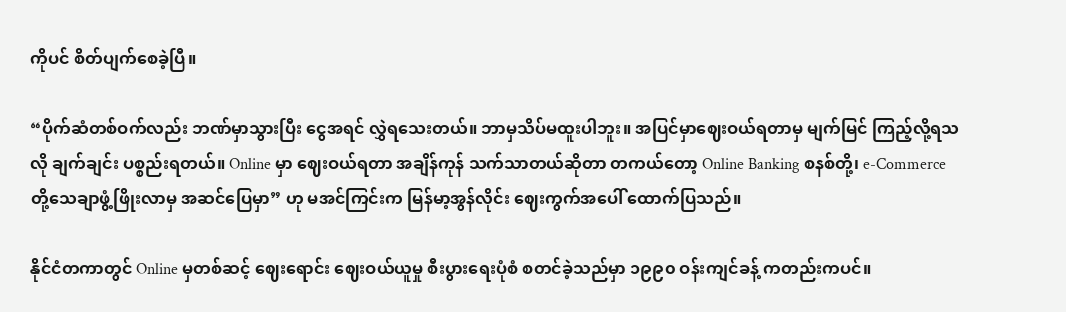ကိုပင် စိတ်ပျက်စေခဲ့ပြီ။

“ပိုက်ဆံတစ်ဝက်လည်း ဘဏ်မှာသွားပြီး ငွေအရင် လွှဲရသေးတယ်။ ဘာမှသိပ်မထူးပါဘူး။ အပြင်မှာဈေးဝယ်ရတာမှ မျက်မြင် ကြည့်လို့ရသလို ချက်ချင်း ပစ္စည်းရတယ်။ Online မှာ ဈေးဝယ်ရတာ အချိန်ကုန် သက်သာတယ်ဆိုတာ တကယ်တော့ Online Banking စနစ်တို့၊ e-Commerce တို့သေချာဖွံ့ဖြိုးလာမှ အဆင်ပြေမှာ” ဟု မအင်ကြင်းက မြန်မာ့အွန်လိုင်း ဈေးကွက်အပေါ် ထောက်ပြသည်။

နိုင်ငံတကာတွင် Online မှတစ်ဆင့် ဈေးရောင်း ဈေးဝယ်ယူမှု စီးပွားရေးပုံစံ စတင်ခဲ့သည်မှာ ၁၉၉၀ ဝန်းကျင်ခန့် ကတည်းကပင်။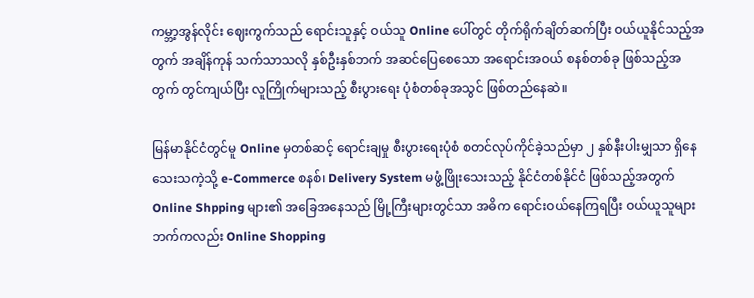ကမ္ဘာ့အွန်လိုင်း ဈေးကွက်သည် ရောင်းသူနှင့် ဝယ်သူ Online ပေါ်တွင် တိုက်ရိုက်ချိတ်ဆက်ပြီး ဝယ်ယူနိုင်သည့်အတွက် အချိန်ကုန် သက်သာသလို နှစ်ဦးနှစ်ဘက် အဆင်ပြေစေသော အရောင်းအဝယ် စနစ်တစ်ခု ဖြစ်သည့်အတွက် တွင်ကျယ်ပြီး လူကြိုက်များသည့် စီးပွားရေး ပုံစံတစ်ခုအသွင် ဖြစ်တည်နေဆဲ။

မြန်မာနိုင်ငံတွင်မူ Online မှတစ်ဆင့် ရောင်းချမှု စီးပွားရေးပုံစံ စတင်လုပ်ကိုင်ခဲ့သည်မှာ ၂ နှစ်နီးပါးမျှသာ ရှိနေသေးသကဲ့သို့ e-Commerce စနစ်၊ Delivery System မဖွံ့ဖြိုးသေးသည့် နိုင်ငံတစ်နိုင်ငံ ဖြစ်သည့်အတွက် Online Shpping များ၏ အခြေအနေသည် မြို့ကြီးများတွင်သာ အဓိက ရောင်းဝယ်နေကြရပြီး ဝယ်ယူသူများ ဘက်ကလည်း Online Shopping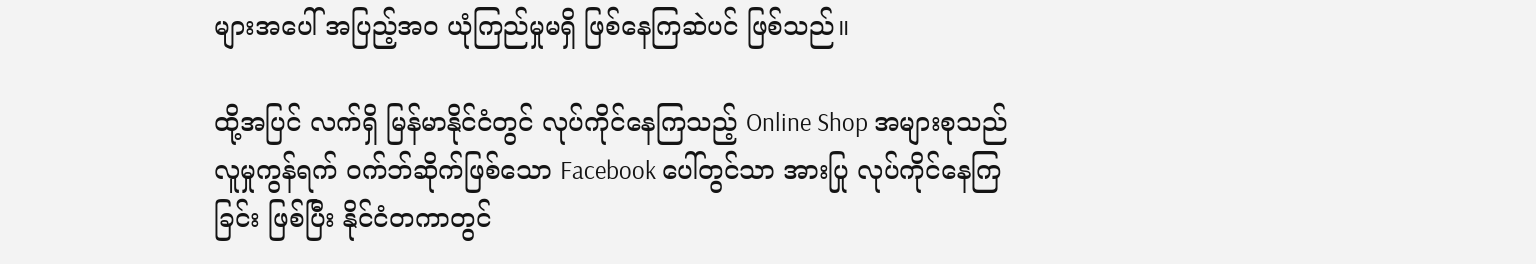များအပေါ် အပြည့်အဝ ယုံကြည်မှုမရှိ ဖြစ်နေကြဆဲပင် ဖြစ်သည်။

ထို့အပြင် လက်ရှိ မြန်မာနိုင်ငံတွင် လုပ်ကိုင်နေကြသည့် Online Shop အများစုသည် လူမှုကွန်ရက် ဝက်ဘ်ဆိုက်ဖြစ်သော Facebook ပေါ်တွင်သာ အားပြု လုပ်ကိုင်နေကြခြင်း ဖြစ်ပြီး နိုင်ငံတကာတွင်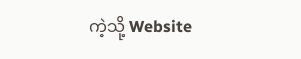ကဲ့သို့ Website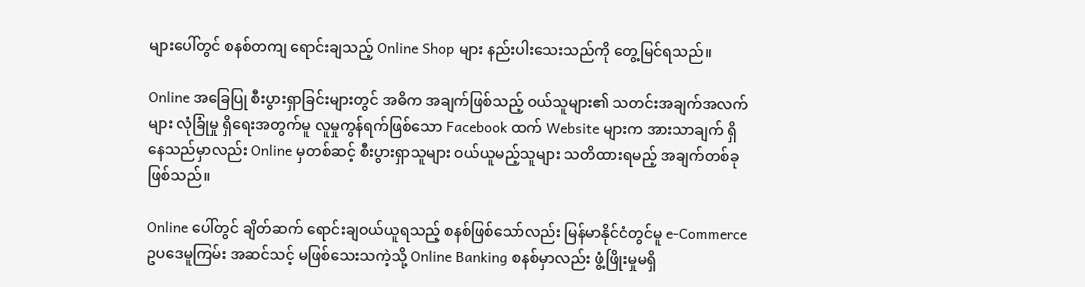များပေါ်တွင် စနစ်တကျ ရောင်းချသည့် Online Shop များ နည်းပါးသေးသည်ကို တွေ့မြင်ရသည်။

Online အခြေပြု စီးပွားရှာခြင်းများတွင် အဓိက အချက်ဖြစ်သည့် ဝယ်သူများ၏ သတင်းအချက်အလက်များ လုံခြုံမှု ရှိရေးအတွက်မူ လူမှုကွန်ရက်ဖြစ်သော Facebook ထက် Website များက အားသာချက် ရှိနေသည်မှာလည်း Online မှတစ်ဆင့် စီးပွားရှာသူများ ဝယ်ယူမည့်သူများ သတိထားရမည့် အချက်တစ်ခု ဖြစ်သည်။

Online ပေါ်တွင် ချိတ်ဆက် ရောင်းချဝယ်ယူရသည့် စနစ်ဖြစ်သော်လည်း မြန်မာနိုင်ငံတွင်မူ e-Commerce ဥပဒေမူကြမ်း အဆင်သင့် မဖြစ်သေးသကဲ့သို့ Online Banking စနစ်မှာလည်း ဖွံ့ဖြိုးမှုမရှိ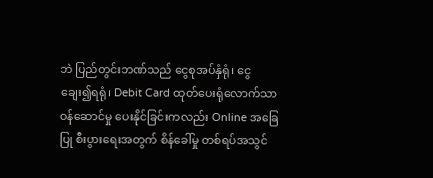ဘဲ ပြည်တွင်းဘဏ်သည် ငွေစုအပ်နှံရုံ၊ ငွေချေး၍ရရုံ၊ Debit Card ထုတ်ပေးရုံလောက်သာ ဝန်ဆောင်မှု ပေးနိုင်ခြင်းကလည်း Online အခြေပြု စီးပွားရေးအတွက် စိန်ခေါ်မှု တစ်ရပ်အသွင်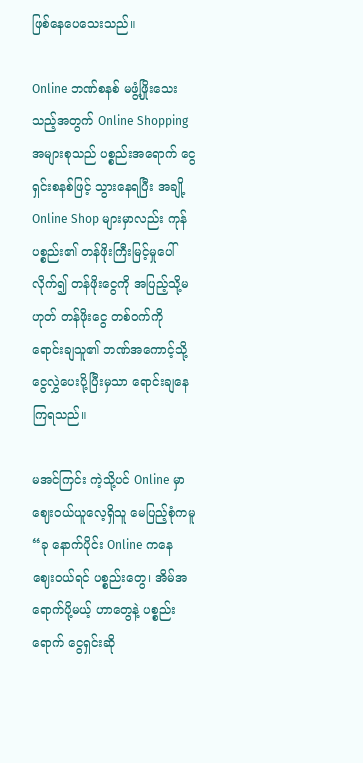ဖြစ်နေပေသေးသည်။

Online ဘဏ်စနစ် မဖွံ့ဖြိုးသေးသည့်အတွက် Online Shopping အများစုသည် ပစ္စည်းအရောက် ငွေရှင်းစနစ်ဖြင့် သွားနေရပြီး အချို့ Online Shop များမှာလည်း ကုန်ပစ္စည်း၏ တန်ဖိုးကြီးမြင့်မှုပေါ် လိုက်၍ တန်ဖိုးငွေကို အပြည့်သို့မဟုတ် တန်ဖိုးငွေ တစ်ဝက်ကို ရောင်းချသူ၏ ဘဏ်အကောင့်သို့ ငွေလွှဲပေးပို့ပြီးမှသာ ရောင်းချနေကြရသည်။

မအင်ကြင်း ကဲ့သို့ပင် Online မှာဈေးဝယ်ယူလေ့ရှိသူ မေပြည့်စုံကမူ “ခု နောက်ပိုင်း Online ကနေ ဈေးဝယ်ရင် ပစ္စည်းတွေ၊ အိမ်အရောက်ပို့မယ့် ဟာတွေနဲ့ ပစ္စည်းရောက် ငွေရှင်းဆို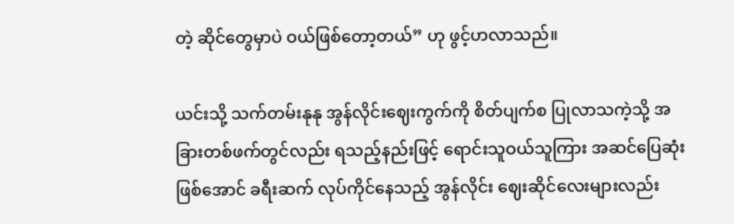တဲ့ ဆိုင်တွေမှာပဲ ဝယ်ဖြစ်တော့တယ်” ဟု ဖွင့်ဟလာသည်။

ယင်းသို့ သက်တမ်းနုနု အွန်လိုင်းဈေးကွက်ကို စိတ်ပျက်စ ပြုလာသကဲ့သို့ အခြားတစ်ဖက်တွင်လည်း ရသည့်နည်းဖြင့် ရောင်းသူဝယ်သူကြား အဆင်ပြေဆုံးဖြစ်အောင် ခရီးဆက် လုပ်ကိုင်နေသည့် အွန်လိုင်း ဈေးဆိုင်လေးများလည်း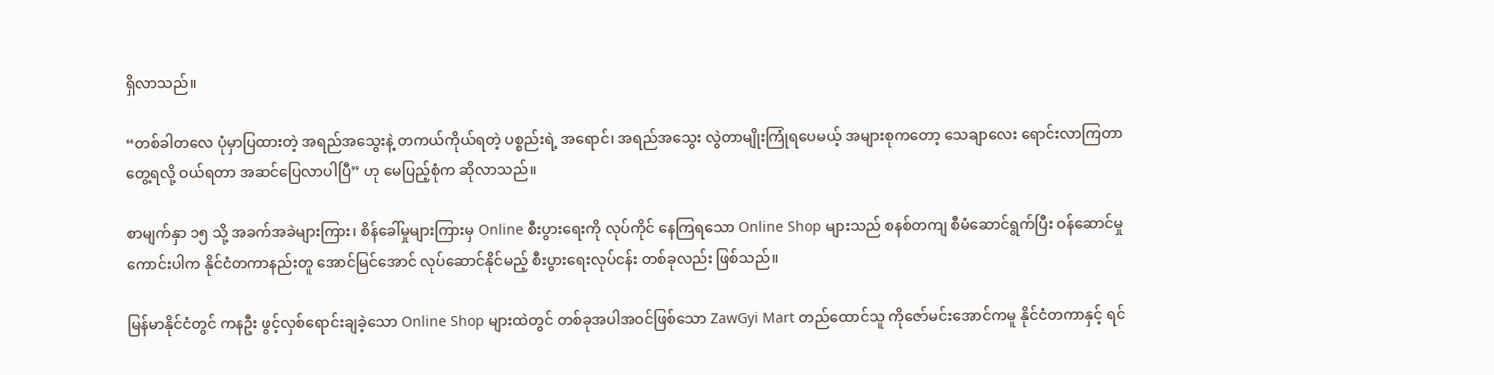ရှိလာသည်။

“တစ်ခါတလေ ပုံမှာပြထားတဲ့ အရည်အသွေးနဲ့ တကယ်ကိုယ်ရတဲ့ ပစ္စည်းရဲ့ အရောင်၊ အရည်အသွေး လွဲတာမျိုးကြုံရပေမယ့် အများစုကတော့ သေချာလေး ရောင်းလာကြတာ တွေ့ရလို့ ဝယ်ရတာ အဆင်ပြေလာပါပြီ” ဟု မေပြည့်စုံက ဆိုလာသည်။

စာမျက်နှာ ၁၅ သို့ အခက်အခဲများကြား၊ စိန်ခေါ်မှုများကြားမှ Online စီးပွားရေးကို လုပ်ကိုင် နေကြရသော Online Shop များသည် စနစ်တကျ စီမံဆောင်ရွက်ပြီး ဝန်ဆောင်မှု ကောင်းပါက နိုင်ငံတကာနည်းတူ အောင်မြင်အောင် လုပ်ဆောင်နိုင်မည့် စီးပွားရေးလုပ်ငန်း တစ်ခုလည်း ဖြစ်သည်။

မြန်မာနိုင်ငံတွင် ကနဦး ဖွင့်လှစ်ရောင်းချခဲ့သော Online Shop များထဲတွင် တစ်ခုအပါအဝင်ဖြစ်သော ZawGyi Mart တည်ထောင်သူ ကိုဇော်မင်းအောင်ကမူ နိုင်ငံတကာနှင့် ရင်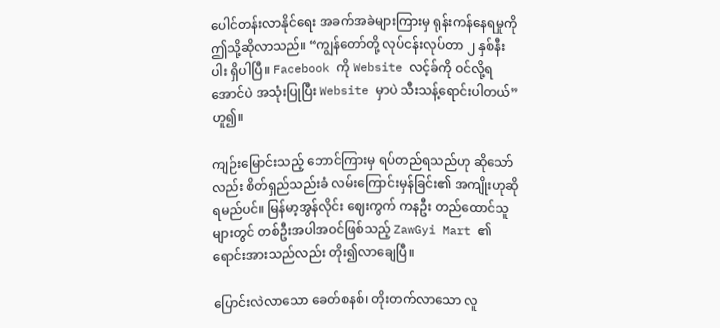ပေါင်တန်းလာနိုင်ရေး အခက်အခဲများကြားမှ ရုန်းကန်နေရမှုကို ဤသို့ဆိုလာသည်။ “ကျွန်တော်တို့ လုပ်ငန်းလုပ်တာ ၂ နှစ်နီးပါး ရှိပါပြီ။ Facebook ကို Website လင့်ခ်ကို ဝင်လို့ရအောင်ပဲ အသုံးပြုပြီး Website မှာပဲ သီးသန့်ရောင်းပါတယ်” ဟူ၍။

ကျဉ်းမြောင်းသည့် ဘောင်ကြားမှ ရပ်တည်ရသည်ဟု ဆိုသော်လည်း စိတ်ရှည်သည်းခံ လမ်းကြောင်းမှန်ခြင်း၏ အကျိုးဟုဆိုရမည်ပင်။ မြန်မာ့အွန်လိုင်း ဈေးကွက် ကနဦး တည်ထောင်သူများတွင် တစ်ဦးအပါအဝင်ဖြစ်သည့် ZawGyi Mart ၏ရောင်းအားသည်လည်း တိုး၍လာချေပြီ။

ပြောင်းလဲလာသော ခေတ်စနစ်၊ တိုးတက်လာသော လူ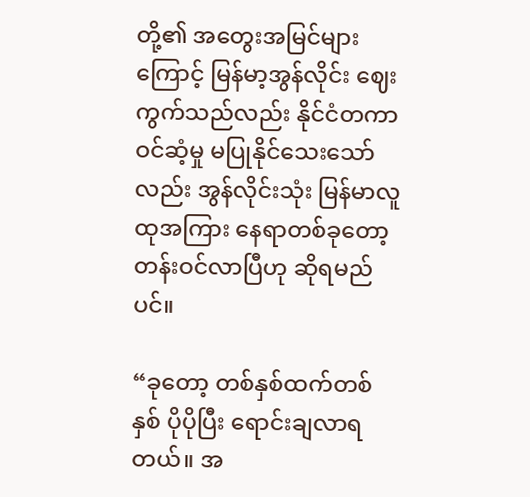တို့၏ အတွေးအမြင်များကြောင့် မြန်မာ့အွန်လိုင်း ဈေးကွက်သည်လည်း နိုင်ငံတကာ ဝင်ဆံ့မှု မပြုနိုင်သေးသော်လည်း အွန်လိုင်းသုံး မြန်မာလူထုအကြား နေရာတစ်ခုတော့ တန်းဝင်လာပြီဟု ဆိုရမည်ပင်။

“ခုတော့ တစ်နှစ်ထက်တစ်နှစ် ပိုပိုပြီး ရောင်းချလာရတယ်။ အ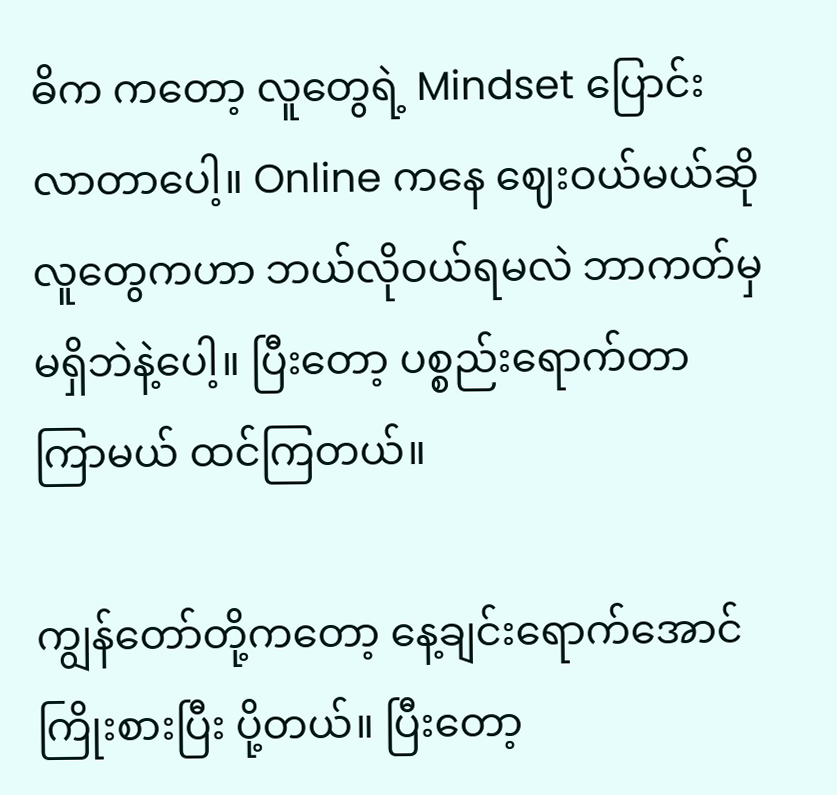ဓိက ကတော့ လူတွေရဲ့ Mindset ပြောင်းလာတာပေါ့။ Online ကနေ ဈေးဝယ်မယ်ဆို လူတွေကဟာ ဘယ်လိုဝယ်ရမလဲ ဘာကတ်မှ မရှိဘဲနဲ့ပေါ့။ ပြီးတော့ ပစ္စည်းရောက်တာ ကြာမယ် ထင်ကြတယ်။

ကျွန်တော်တို့ကတော့ နေ့ချင်းရောက်အောင် ကြိုးစားပြီး ပို့တယ်။ ပြီးတော့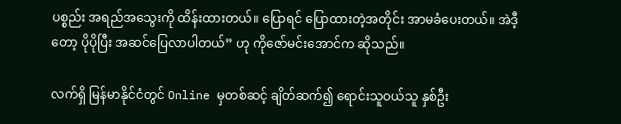ပစ္စည်း အရည်အသွေးကို ထိန်းထားတယ်။ ပြောရင် ပြောထားတဲ့အတိုင်း အာမခံပေးတယ်။ အဲဒီ့တော့ ပိုပိုပြီး အဆင်ပြေလာပါတယ်” ဟု ကိုဇော်မင်းအောင်က ဆိုသည်။

လက်ရှိ မြန်မာနိုင်ငံတွင် Online မှတစ်ဆင့် ချိတ်ဆက်၍ ရောင်းသူဝယ်သူ နှစ်ဦး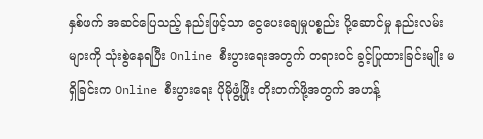နှစ်ဖက် အဆင်ပြေသည့် နည်းဖြင့်သာ ငွေပေးချေမှုပစ္စည်း ပို့ဆောင်မှု နည်းလမ်းများကို သုံးစွဲနေရပြီး Online စီးပွားရေးအတွက် တရားဝင် ခွင့်ပြုထားခြင်းမျိုး မရှိခြင်းက Online စီးပွားရေး ပိုမိုဖွံ့ဖြိုး တိုးတက်ဖို့အတွက် အဟန့်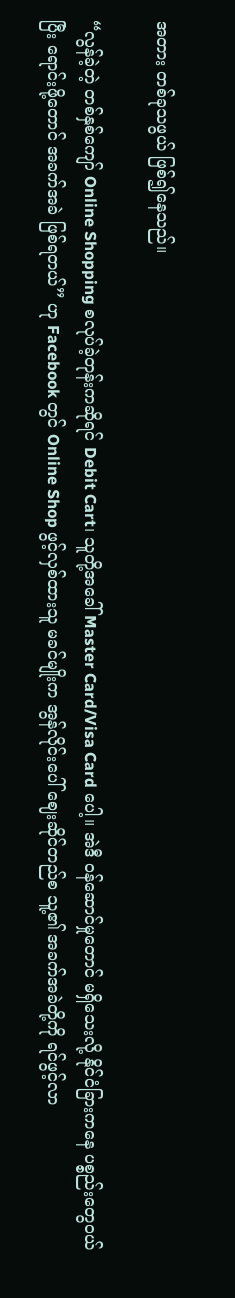အတား တစ်ခုသဖွယ် ဖြစ်၍နေသည်။

“လွန်ခဲ့တဲ့ တစ်နှစ်ကျော် Online Shopping စလုပ်ခဲ့တုန်းကဆိုရင် Debit Cart၊ သူတို့အခေါ် Master Card/Visa Card ပေါ့။ အဲဒီ ဝန်ဆောင်မှုတောင် မရှိသေးလို့ နိုင်ငံခြားကနေ ပစ္စည်းတွေဝယ်ပြီး ရောင်းဖို့တောင် အခက်အခဲ ဖြစ်ရတယ်” ဟု Facebook တွင် Online Shop ဖွင့်လှစ်ထားသူ မခင်မျိုးက အွန်လိုင်းပေါ် ဈေးဆိုင်တည်စ သူ့၏ အခက်အခဲတို့ကို ရင်ဖွင့်လာ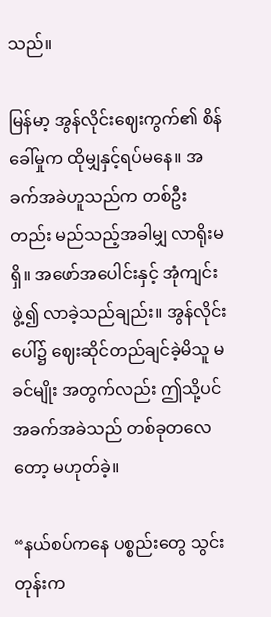သည်။

မြန်မာ့ အွန်လိုင်းဈေးကွက်၏ စိန်ခေါ်မှုက ထိုမျှနှင့်ရပ်မနေ။ အခက်အခဲဟူသည်က တစ်ဦးတည်း မည်သည့်အခါမျှ လာရိုးမရှိ။ အဖော်အပေါင်းနှင့် အုံကျင်းဖွဲ့၍ လာခဲ့သည်ချည်း။ အွန်လိုင်းပေါ်၌ ဈေးဆိုင်တည်ချင်ခဲ့မိသူ မခင်မျိုး အတွက်လည်း ဤသို့ပင် အခက်အခဲသည် တစ်ခုတလေတော့ မဟုတ်ခဲ့။

“နယ်စပ်ကနေ ပစ္စည်းတွေ သွင်းတုန်းက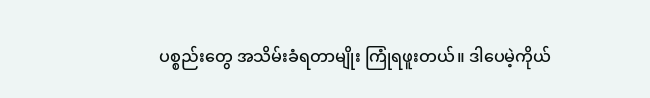ပစ္စည်းတွေ အသိမ်းခံရတာမျိုး ကြုံရဖူးတယ်။ ဒါပေမဲ့ကိုယ်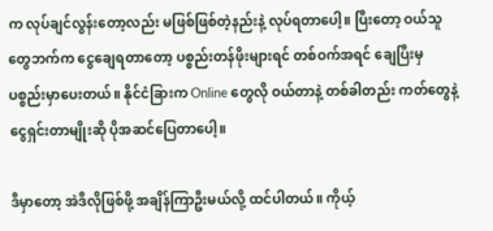က လုပ်ချင်လွန်းတော့လည်း မဖြစ်ဖြစ်တဲ့နည်းနဲ့ လုပ်ရတာပေါ့။ ပြီးတော့ ဝယ်သူတွေဘက်က ငွေချေရတာတော့ ပစ္စည်းတန်ဖိုးများရင် တစ်ဝက်အရင် ချေပြီးမှ ပစ္စည်းမှာပေးတယ်။ နိုင်ငံခြားက Online တွေလို ဝယ်တာနဲ့ တစ်ခါတည်း ကတ်တွေနဲ့ ငွေရှင်းတာမျိုးဆို ပိုအဆင်ပြေတာပေါ့။

ဒီမှာတော့ အဲဒီလိုဖြစ်ဖို့ အချိန်ကြာဦးမယ်လို့ ထင်ပါတယ်။ ကိုယ့်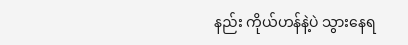နည်း ကိုယ်ဟန်နဲ့ပဲ သွားနေရ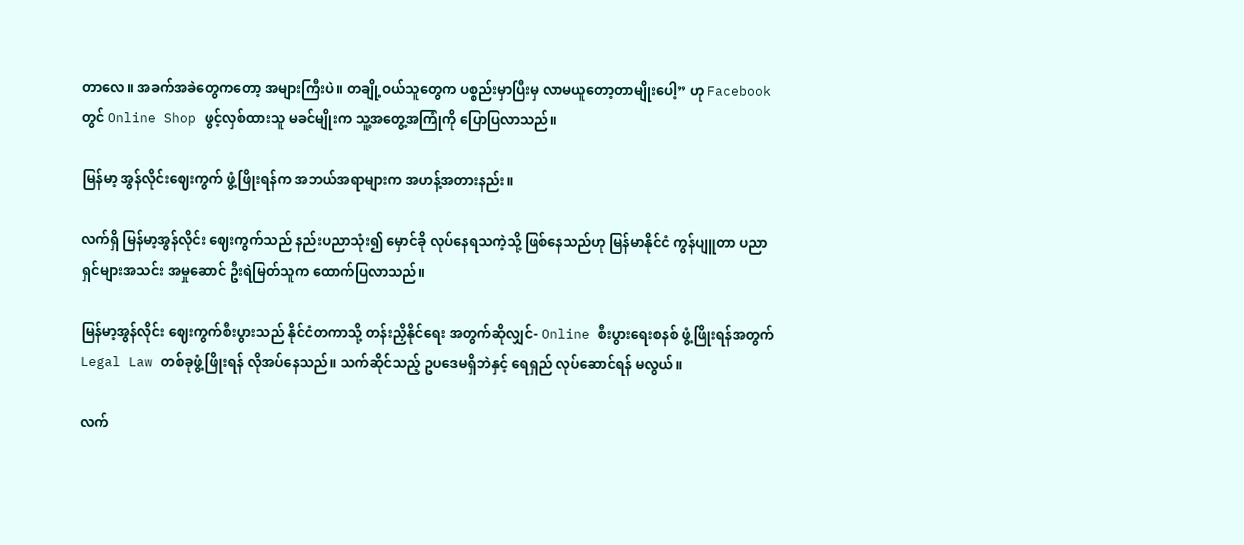တာလေ။ အခက်အခဲတွေကတော့ အများကြီးပဲ။ တချို့ဝယ်သူတွေက ပစ္စည်းမှာပြီးမှ လာမယူတော့တာမျိုးပေါ့” ဟု Facebook တွင် Online Shop ဖွင့်လှစ်ထားသူ မခင်မျိုးက သူ့အတွေ့အကြုံကို ပြောပြလာသည်။

မြန်မာ့ အွန်လိုင်းဈေးကွက် ဖွံ့ဖြိုးရန်က အဘယ်အရာများက အဟန့်အတားနည်း။

လက်ရှိ မြန်မာ့အွန်လိုင်း ဈေးကွက်သည် နည်းပညာသုံး၍ မှောင်ခို လုပ်နေရသကဲ့သို့ ဖြစ်နေသည်ဟု မြန်မာနိုင်ငံ ကွန်ပျူတာ ပညာရှင်များအသင်း အမှုဆောင် ဦးရဲမြတ်သူက ထောက်ပြလာသည်။

မြန်မာ့အွန်လိုင်း ဈေးကွက်စီးပွားသည် နိုင်ငံတကာသို့ တန်းညှိနိုင်ရေး အတွက်ဆိုလျှင်- Online စီးပွားရေးစနစ် ဖွံ့ဖြိုးရန်အတွက် Legal Law တစ်ခုဖွံ့ဖြိုးရန် လိုအပ်နေသည်။ သက်ဆိုင်သည့် ဥပဒေမရှိဘဲနှင့် ရေရှည် လုပ်ဆောင်ရန် မလွယ်။

လက်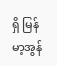ရှိ မြန်မာ့အွန်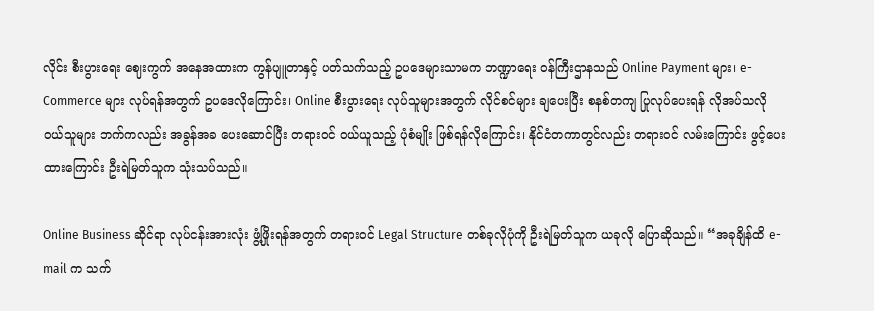လိုင်း စီးပွားရေး ဈေးကွက် အနေအထားက ကွန်ပျူတာနှင့် ပတ်သက်သည့် ဥပဒေများသာမက ဘဏ္ဍာရေး ဝန်ကြီးဌာနသည် Online Payment များ၊ e-Commerce များ လုပ်ရန်အတွက် ဥပဒေလိုကြောင်း၊ Online စီးပွားရေး လုပ်သူများအတွက် လိုင်စင်များ ချပေးပြီး စနစ်တကျ ပြုလုပ်ပေးရန် လိုအပ်သလို ဝယ်သူများ ဘက်ကလည်း အခွန်အခ ပေးဆောင်ပြီး တရားဝင် ဝယ်ယူသည့် ပုံစံမျိုး ဖြစ်ရန်လိုကြောင်း၊ နိုင်ငံတကာတွင်လည်း တရားဝင် လမ်းကြောင်း ဖွင့်ပေးထားကြောင်း ဦးရဲမြတ်သူက သုံးသပ်သည်။

Online Business ဆိုင်ရာ လုပ်ငန်းအားလုံး ဖွံ့ဖြိုးရန်အတွက် တရားဝင် Legal Structure တစ်ခုလိုပုံကို ဦးရဲမြတ်သူက ယခုလို ပြောဆိုသည်။ “အခုချိန်ထိ e-mail က သက်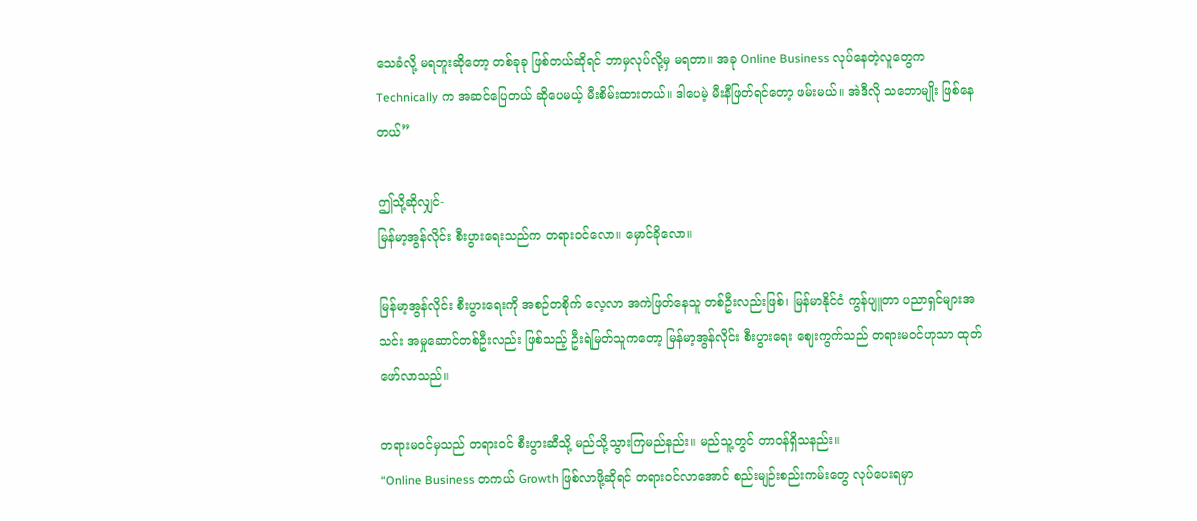သေခံလို့ မရဘူးဆိုတော့ တစ်ခုခု ဖြစ်တယ်ဆိုရင် ဘာမှလုပ်လို့မှ မရတာ။ အခု Online Business လုပ်နေတဲ့လူတွေက Technically က အဆင်ပြေတယ် ဆိုပေမယ့် မီးစိမ်းထားတယ်။ ဒါပေမဲ့ မီးနီဖြတ်ရင်တော့ ဖမ်းမယ်။ အဲဒီလို သဘောမျိုး ဖြစ်နေတယ်”

ဤသို့ဆိုလျှင်-
မြန်မာ့အွန်လိုင်း စီးပွားရေးသည်က တရားဝင်လော။ မှောင်ခိုလော။

မြန်မာ့အွန်လိုင်း စီးပွားရေးကို အစဉ်တစိုက် လေ့လာ အကဲဖြတ်နေသူ တစ်ဦးလည်းဖြစ်၊ မြန်မာနိုင်ငံ ကွန်ပျူတာ ပညာရှင်များအသင်း အမှုဆောင်တစ်ဦးလည်း ဖြစ်သည့် ဦးရဲမြတ်သူကတော့ မြန်မာ့အွန်လိုင်း စီးပွားရေး ဈေးကွက်သည် တရားမဝင်ဟုသာ ထုတ်ဖော်လာသည်။

တရားမဝင်မှသည် တရားဝင် စီးပွားဆီသို့ မည်သို့သွားကြမည်နည်း။ မည်သူ့တွင် တာဝန်ရှိသနည်း။
“Online Business တကယ် Growth ဖြစ်လာဖို့ဆိုရင် တရားဝင်လာအောင် စည်းမျဉ်းစည်းကမ်းတွေ လုပ်ပေးရမှာ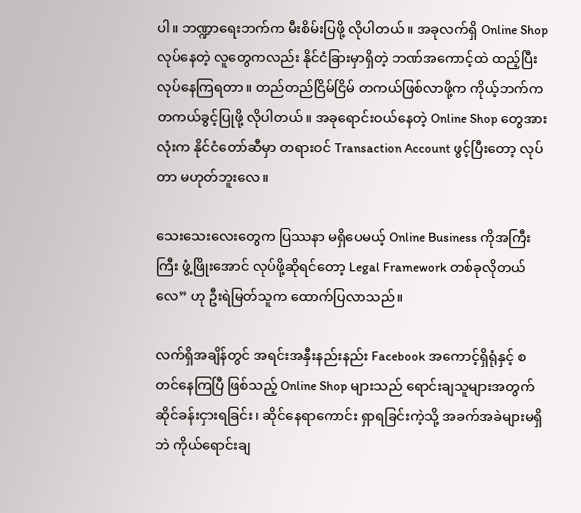ပါ။ ဘဏ္ဍာရေးဘက်က မီးစိမ်းပြဖို့ လိုပါတယ်။ အခုလက်ရှိ Online Shop လုပ်နေတဲ့ လူတွေကလည်း နိုင်ငံခြားမှာရှိတဲ့ ဘဏ်အကောင့်ထဲ ထည့်ပြီး လုပ်နေကြရတာ။ တည်တည်ငြိမ်ငြိမ် တကယ်ဖြစ်လာဖို့က ကိုယ့်ဘက်က တကယ်ခွင့်ပြုဖို့ လိုပါတယ်။ အခုရောင်းဝယ်နေတဲ့ Online Shop တွေအားလုံးက နိုင်ငံတော်ဆီမှာ တရားဝင် Transaction Account ဖွင့်ပြီးတော့ လုပ်တာ မဟုတ်ဘူးလေ။

သေးသေးလေးတွေက ပြဿနာ မရှိပေမယ့် Online Business ကိုအကြီးကြီး ဖွံ့ဖြိုးအောင် လုပ်ဖို့ဆိုရင်တော့ Legal Framework တစ်ခုလိုတယ်လေ” ဟု ဦးရဲမြတ်သူက ထောက်ပြလာသည်။

လက်ရှိအချိန်တွင် အရင်းအနှီးနည်းနည်း Facebook အကောင့်ရှိရုံနှင့် စတင်နေကြပြီ ဖြစ်သည့် Online Shop များသည် ရောင်းချသူများအတွက် ဆိုင်ခန်းငှားရခြင်း၊ ဆိုင်နေရာကောင်း ရှာရခြင်းကဲ့သို့ အခက်အခဲများမရှိဘဲ ကိုယ်ရောင်းချ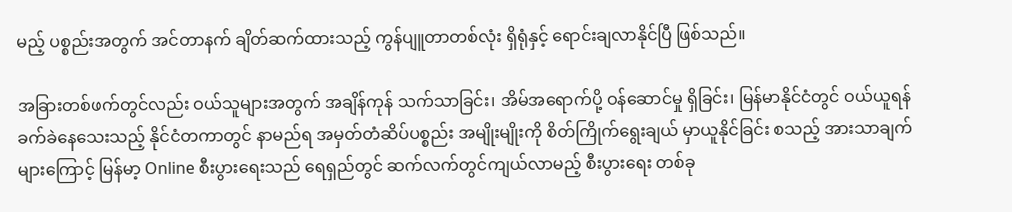မည့် ပစ္စည်းအတွက် အင်တာနက် ချိတ်ဆက်ထားသည့် ကွန်ပျူတာတစ်လုံး ရှိရုံနှင့် ရောင်းချလာနိုင်ပြီ ဖြစ်သည်။

အခြားတစ်ဖက်တွင်လည်း ဝယ်သူများအတွက် အချိန်ကုန် သက်သာခြင်း၊ အိမ်အရောက်ပို့ ဝန်ဆောင်မှု ရှိခြင်း၊ မြန်မာနိုင်ငံတွင် ဝယ်ယူရန် ခက်ခဲနေသေးသည့် နိုင်ငံတကာတွင် နာမည်ရ အမှတ်တံဆိပ်ပစ္စည်း အမျိုးမျိုးကို စိတ်ကြိုက်ရွေးချယ် မှာယူနိုင်ခြင်း စသည့် အားသာချက်များကြောင့် မြန်မာ့ Online စီးပွားရေးသည် ရေရှည်တွင် ဆက်လက်တွင်ကျယ်လာမည့် စီးပွားရေး တစ်ခု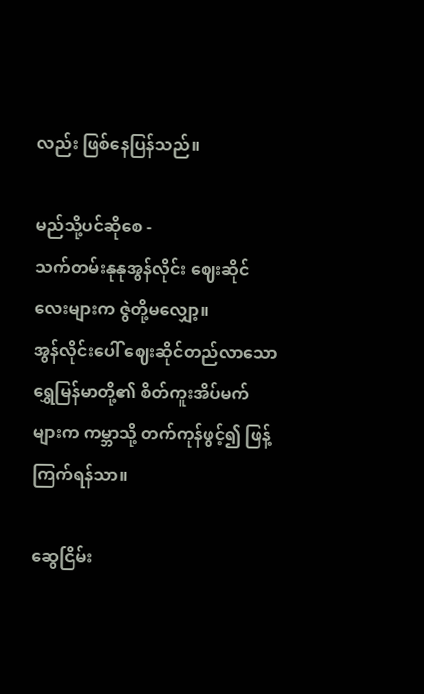လည်း ဖြစ်နေပြန်သည်။

မည်သို့ပင်ဆိုစေ -
သက်တမ်းနုနုအွန်လိုင်း ဈေးဆိုင်လေးများက ဇွဲတို့မလျှော့။
အွန်လိုင်းပေါ် ဈေးဆိုင်တည်လာသော ရွှေမြန်မာတို့၏ စိတ်ကူးအိပ်မက်များက ကမ္ဘာသို့ တက်ကုန်ဖွင့်၍ ဖြန့်ကြက်ရန်သာ။

ဆွေငြိမ်း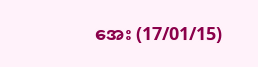အေး (17/01/15)